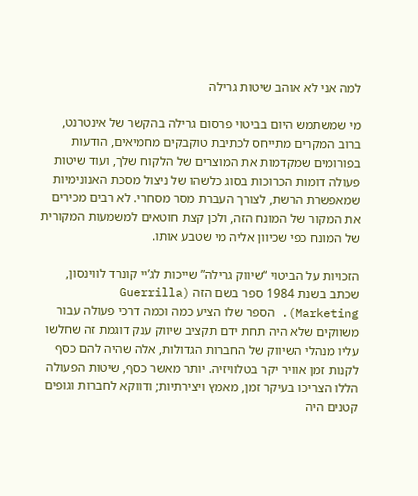למה אני לא אוהב שיטות גרילה

מי שמשתמש היום בביטוי פרסום גרילה בהקשר של אינטרנט, ברוב המקרים מתייחס לכתיבת טוקבקים מחמיאים, הודעות בפורומים שמקדמות את המוצרים של הלקוח שלך, ועוד שיטות פעולה דומות הכרוכות בסוג כלשהו של ניצול מסכת האנונימיות שמאפשרת הרשת, לצורך העברת מסר מסחרי. לא רבים מכירים את המקור של המונח הזה, ולכן קצת חוטאים למשמעות המקורית של המונח כפי שכיוון אליה מי שטבע אותו.

הזכויות על הביטוי “שיווק גרילה” שייכות לג’יי קונרד לווינסון, שכתב בשנת 1984 ספר בשם הזה (Guerrilla Marketing). הספר שלו הציע כמה וכמה דרכי פעולה עבור משווקים שלא היה תחת ידם תקציב שיווק ענק דוגמת זה שחלשו עליו מנהלי השיווק של החברות הגדולות, אלה שהיה להם כסף לקנות זמן אוויר יקר בטלוויזיה. יותר מאשר כסף, שיטות הפעולה הללו הצריכו בעיקר זמן, מאמץ ויצירתיות; ודווקא לחברות וגופים קטנים היה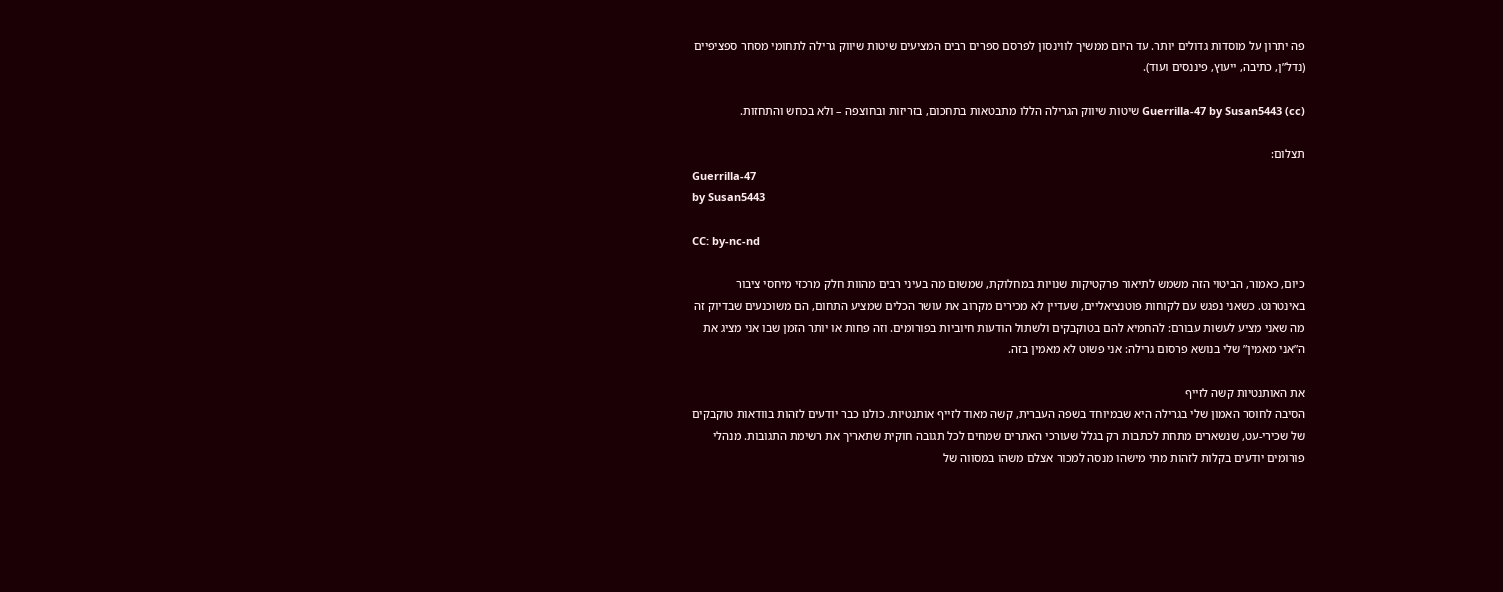פה יתרון על מוסדות גדולים יותר. עד היום ממשיך לווינסון לפרסם ספרים רבים המציעים שיטות שיווק גרילה לתחומי מסחר ספציפיים (נדל”ן, כתיבה, ייעוץ, פיננסים ועוד).

Guerrilla-47 by Susan5443 (cc) שיטות שיווק הגרילה הללו מתבטאות בתחכום, בזריזות ובחוצפה – ולא בכחש והתחזות.

תצלום:
Guerrilla-47
by Susan5443

CC: by-nc-nd

כיום, כאמור, הביטוי הזה משמש לתיאור פרקטיקות שנויות במחלוקת, שמשום מה בעיני רבים מהוות חלק מרכזי מיחסי ציבור באינטרנט. כשאני נפגש עם לקוחות פוטנציאליים, שעדיין לא מכירים מקרוב את עושר הכלים שמציע התחום, הם משוכנעים שבדיוק זה מה שאני מציע לעשות עבורם: להחמיא להם בטוקבקים ולשתול הודעות חיוביות בפורומים. וזה פחות או יותר הזמן שבו אני מציג את ה”אני מאמין” שלי בנושא פרסום גרילה: אני פשוט לא מאמין בזה.

את האותנטיות קשה לזייף
הסיבה לחוסר האמון שלי בגרילה היא שבמיוחד בשפה העברית, קשה מאוד לזייף אותנטיות. כולנו כבר יודעים לזהות בוודאות טוקבקים של שכירי-עט, שנשארים מתחת לכתבות רק בגלל שעורכי האתרים שמחים לכל תגובה חוקית שתאריך את רשימת התגובות. מנהלי פורומים יודעים בקלות לזהות מתי מישהו מנסה למכור אצלם משהו במסווה של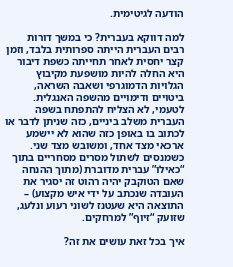הודעה לגיטימית.

למה דווקא בעברית? כי במשך דורות רבים העברית הייתה ספרותית בלבד, וזמן קצר יחסית לאחר תחייתה כשפת דיבור היא החלה להיות מושפעת מקיבוץ הגלויות הדמוגרפי ושאבה השראה, ביטויים ודימויים מהשפה האנגלית. לטעמי, לא הצליח להתפתח בשפה העברית משלב ביניים, כזה שניתן לדבר או לכתוב בו באופן כזה שהוא לא יישמע ארכאי מצד אחד, ומשובש מצד שני. כשמנסים לשתול מסרים מסחריים בתוך “כאילו” עברית מדוברת (מתוך ההנחה שאם הטוקבק יהיה רהוט זה יסגיר את העובדה שנכתב על ידי איש מקצוע) – התוצאה היא שעטנז לשוני רעוע ונלעג, שזועק “זיוף” למרחקים.

איך בכל זאת עושים את זה?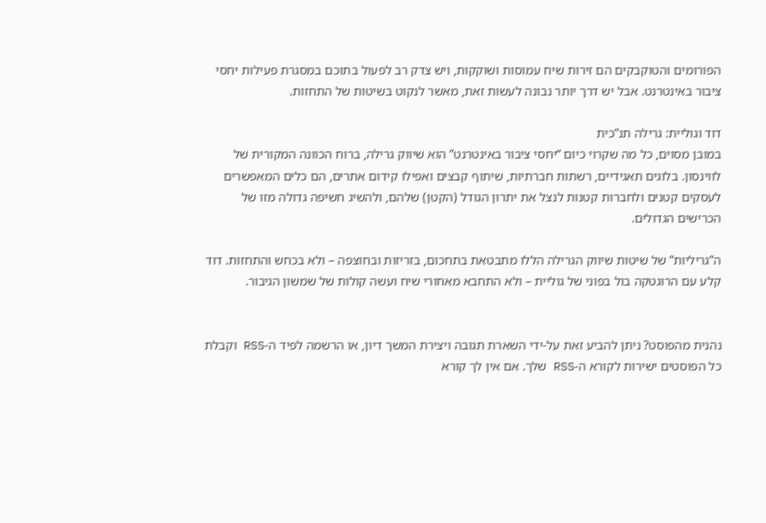הפורומים והטוקבקים הם זירות שיח עמוסות ושוקקות, ויש צדק רב לפעול בתוכם במסגרת פעילות יחסי ציבור באינטרנט. אבל יש דרך יותר נבונה לעשות זאת, מאשר לנקוט בשיטות של התחזות.

דוד וגוליית: גרילה תנ”כית
במובן מסוים, כל מה שקרוי כיום “יחסי ציבור באינטרנט” הוא שיווק גרילה, ברוח הכוונה המקורית של לווינסון. בלוגים תאגידיים, רשתות חברתיות, שיתוף קבצים ואפילו קידום אתרים, הם כלים המאפשרים לעסקים קטנים ולחברות קטנות לנצל את יתרון הגודל (הקטן) שלהם, ולהשיג חשיפה גדולה מזו של הכרישים הגדולים.

ה”גריליות” של שיטות שיווק הגרילה הללו מתבטאת בתחכום, בזריזות ובחוצפה – ולא בכחש והתחזות. דוד קלע עם הרוגטקה בול בפוני של גוליית – ולא התחבא מאחורי שיח ועשה קולות של שמשון הגיבור.


נהנית מהפוסט? ניתן להביע זאת על-ידי השארת תגובה ויצירת המשך דיון, או הרשמה לפיד ה-RSS וקבלת כל הפוסטים ישירות לקורא ה-RSS שלך. אם אין לך קורא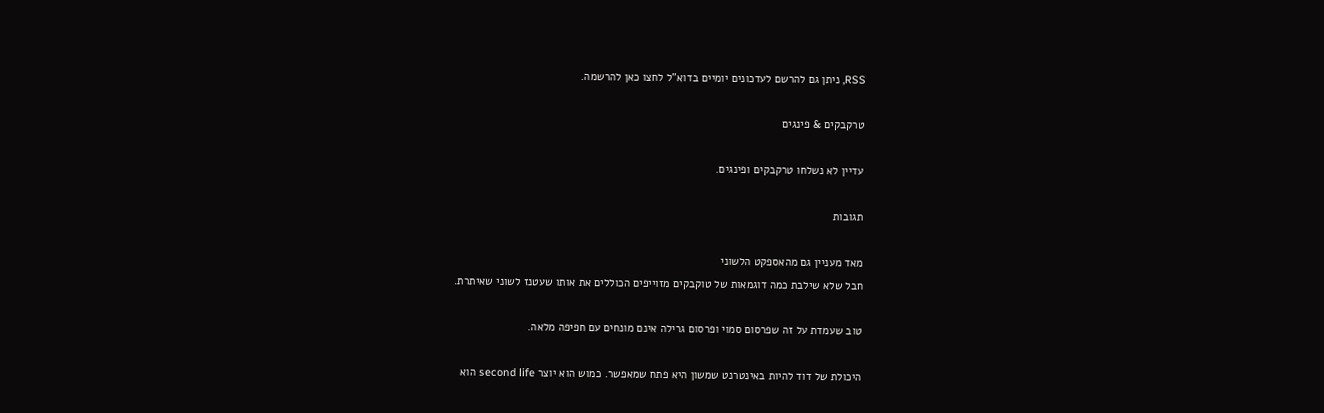RSS, ניתן גם להרשם לעדכונים יומיים בדוא"ל לחצו כאן להרשמה.

טרקבקים & פינגים

עדיין לא נשלחו טרקבקים ופינגים.

תגובות

מאד מעניין גם מהאספקט הלשוני
חבל שלא שילבת כמה דוגמאות של טוקבקים מזוייפים הכוללים את אותו שעטנז לשוני שאיתרת.

טוב שעמדת על זה שפרסום סמוי ופרסום גרילה אינם מונחים עם חפיפה מלאה.

היכולת של דוד להיות באינטרנט שמשון היא פתח שמאפשר. כמוש הוא יוצר second life הוא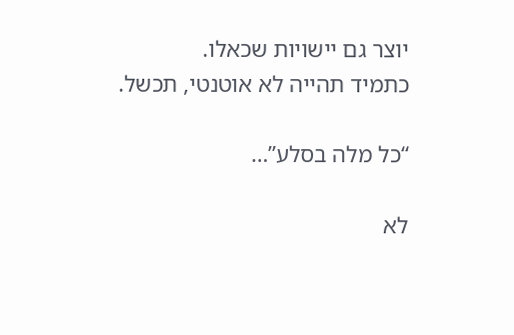יוצר גם יישויות שכאלו.
כתמיד תהייה לא אוטנטי, תכשל.

“כל מלה בסלע”…

לא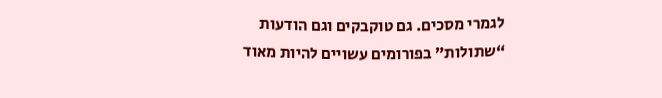לגמרי מסכים. גם טוקבקים וגם הודעות “שתולות” בפורומים עשויים להיות מאוד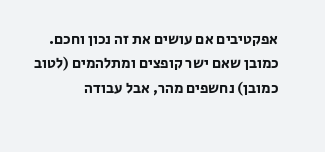אפקטיבים אם עושים את זה נכון וחכם. כמובן שאם ישר קופצים ומתלהמים (לטוב כמובן) נחשפים מהר, אבל עבודה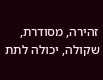זהירה, מסודרת, שקולה, יכולה לתת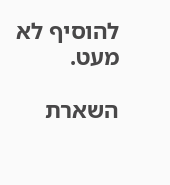להוסיף לא מעט.

השארת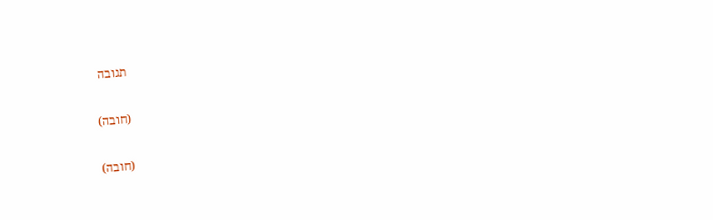תגובה

(חובה)

(חובה)